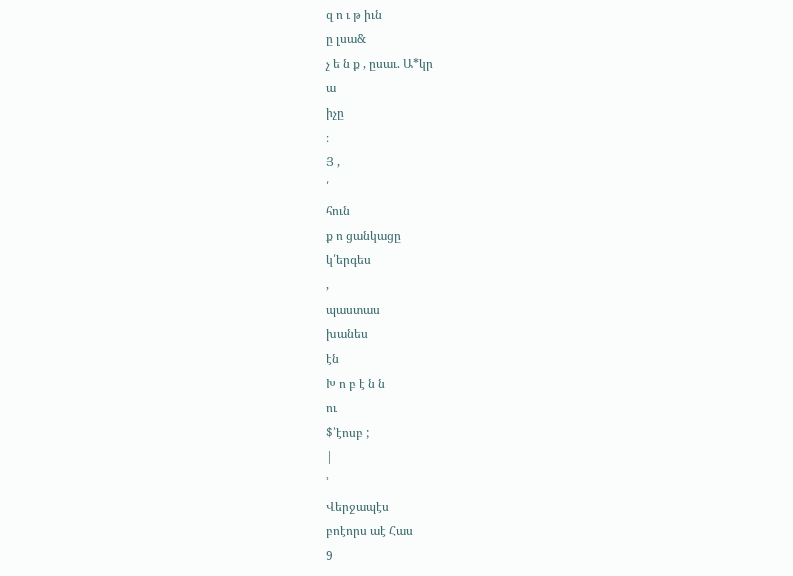զ ո ւ թ իւն
ը լսա&
չ ե ն ք , ըսաւ. Ա*կր
ա
իչը
։
Յ ,
՛
հուն
ք ո ցանկացը
կ՛երգես
,
պաստաս
խանես
էն
Խ ո բ է ն ն
ու
$՝էոսբ ;
|
՚
Վերջապէս
բոէորս աէ Հաս
9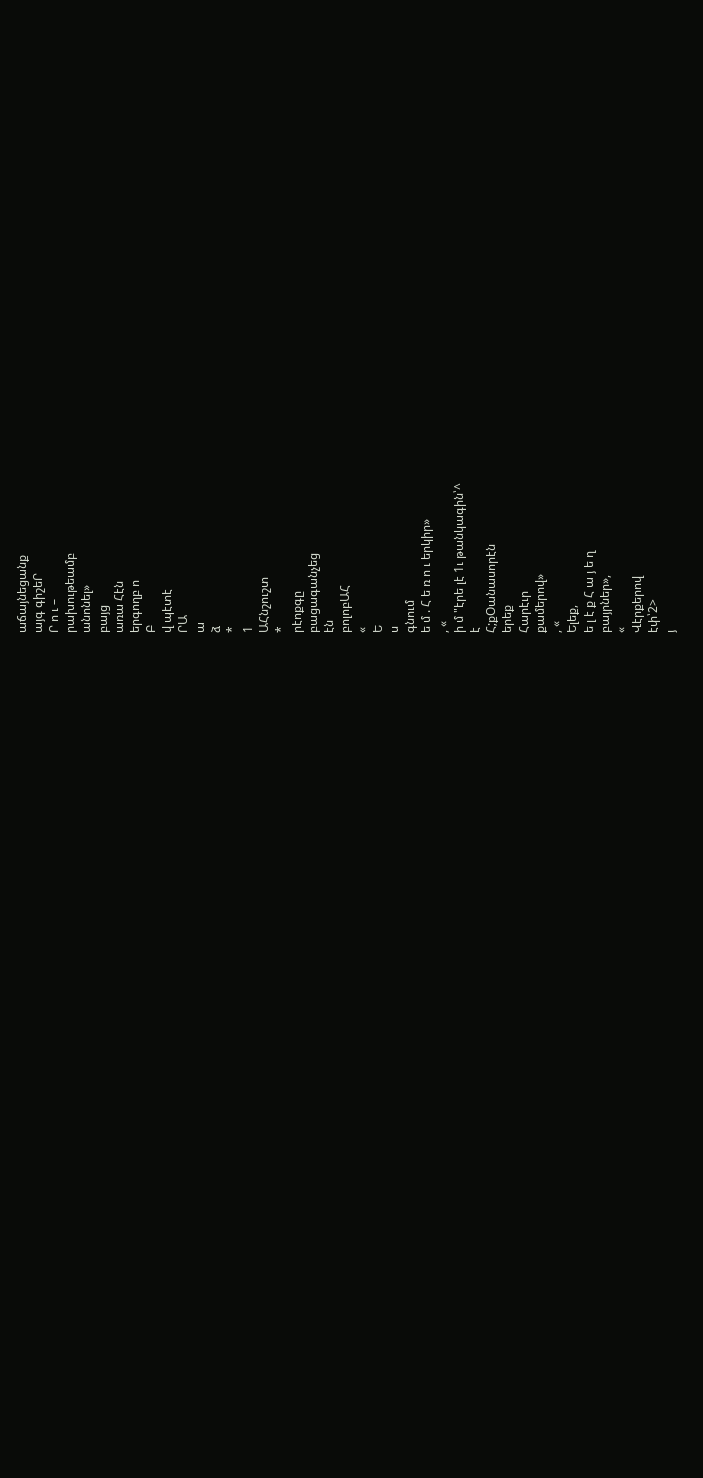աճայնեցանք
այգ գիշեՐ
Ր ո ւ –
րախութեամբ
անոնել»
բայց
առա Հէն
երգողբ ո
Բ
վ պէտէ
ՐԱ
ա
ձ
*
1
ԱՀնշուշտ
*
րէոքգը
բացագանչեց
էն
բոլոբԱՀ
«
Ե
ս
գնում
ե մ . Հ ե ռ ո ւ երկիր»
, «
ի մ "էրե լէ 1ւ թանկագին՝^
է
Հ;քՕանասորէն
երեք
Հարէւր
քամերով»
, «
Ելեք,
ե լ է ք Հ ա յ ե ղ
բայրներ»,
«
Վէրքերով
էփ՝2>
յ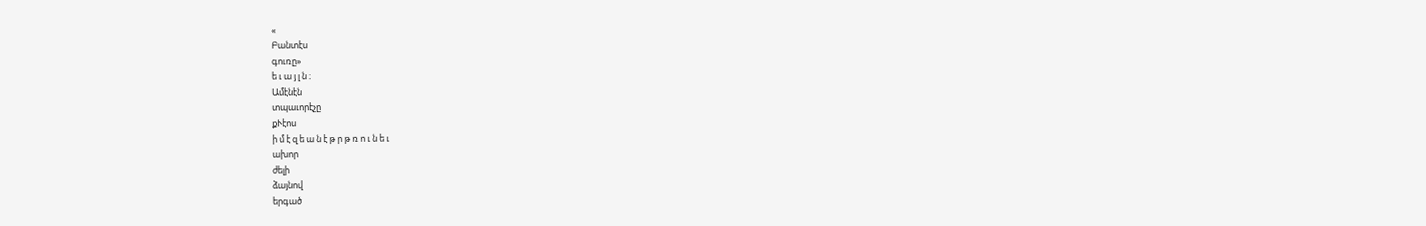«
Բանտէս
գուռը»
ե ւ ա յ լ ն ։
Ամէնէն
տպաւորէչը
քՒէոս
ի մ է զ ե ա ն է թ ր թ ռ ո ւ ն ե ւ
ախոր
ժելի
ձայնով
երգած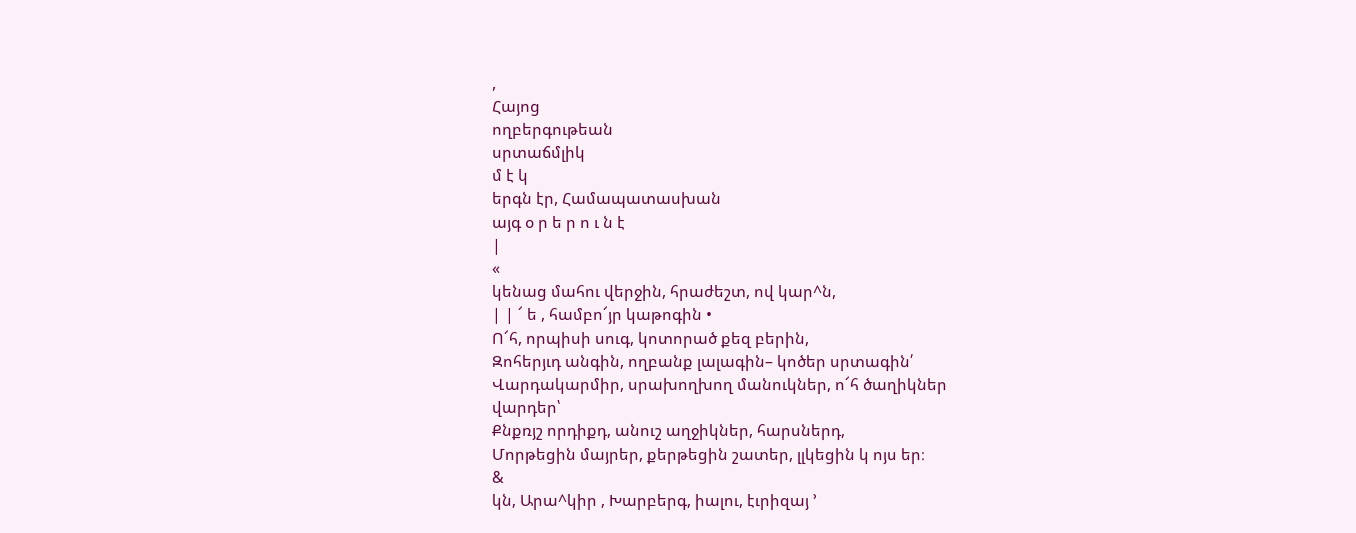,
Հայոց
ողբերգութեան
սրտաճմլիկ
մ է կ
երգն էր, Համապատասխան
այգ օ ր ե ր ո ւ ն է
|
«
կենաց մահու վերջին, հրաժեշտ, ով կար^ն,
| | ՜ ե , համբո՜յր կաթոգին •
Ո՜հ, որպիսի սուգ, կոտորած քեզ բերին,
Զոհերյւդ անգին, ողբանք լալագին– կոծեր սրտագին՛
Վարդակարմիր, սրախողխող մանուկներ, ո՜հ ծաղիկներ
վարդեր՝
Քնքռյշ որդիքդ, անուշ աղջիկներ, հարսներդ,
Մորթեցին մայրեր, քերթեցին շատեր, լլկեցին կ ոյս եր։
&
կն, Արա^կիր , Խարբերգ, իալու, էւրիզայ ՚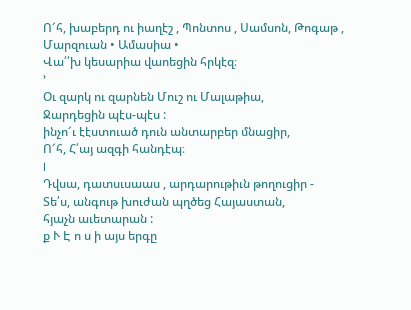Ո՜հ, խաբերդ ու իաղէշ , Պոնտոս , Սամսոն, Թոգաթ ,
Մարզուան • Ամասիա •
Վա՛՛խ կեսարիա վաոեցին հրկէզ։
՚
Օւ զարկ ու զարնեն Մուշ ու Մալաթիա,
Ջարդեցին պէս-պէս :
ինչո՜ւ էէստուած դուն անտարբեր մնացիր,
Ո՜հ, Հ՛այ ազգի հանդէպ։
I
Դվսա, դատսւսաաս , արդարութիւն թողուցիր -
Տե՛ս, անգութ խուժան պղծեց Հայաստան,
հյաչն աւետարան :
ք Ւ Է ո ս ի այս երգը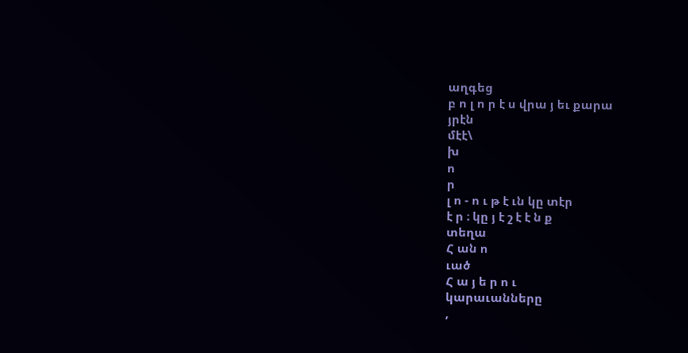աղգեց
բ ո լ ո ր է ս վրա յ եւ քարա
յրէն
մէէ\
խ
ո
ր
լ ո - ո ւ թ է ւն կը տէր
է ր ։ կը յ է շ է է ն ք
տեղա
Հ ան ո
ւած
Հ ա յ ե ր ո ւ
կարաւանները
,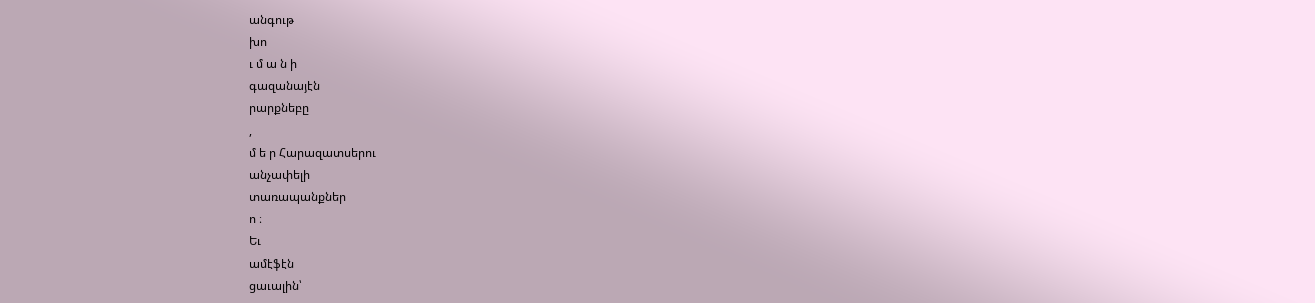անգութ
խո
ւ մ ա ն ի
գազանայէն
րարքնեբը
,
մ ե ր Հարազատսերու
անչափելի
տառապանքներ
ո ։
Եւ
ամէֆէն
ցաւալին՝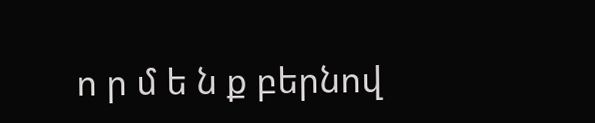ո ր մ ե ն ք բերնով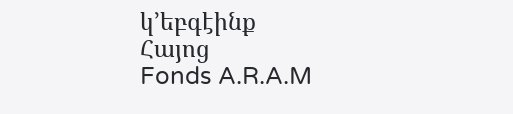կ՚եբգէինք
Հայոց
Fonds A.R.A.M